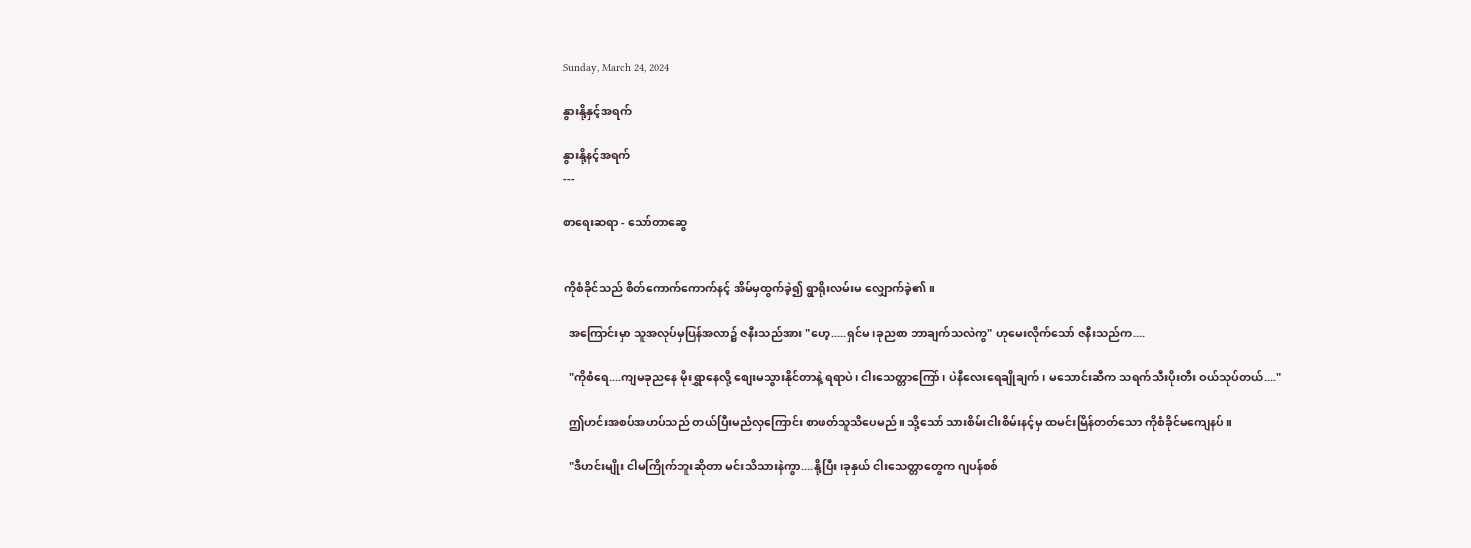Sunday, March 24, 2024

နွားနို့နှင့်အရက်

နွားနို့နင့်အရက်
---

စာရေးဆရာ - သော်တာ‌ဆွေ


ကိုစံခိုင်သည် စိတ်ကောက်ကောက်နင့် အိမ်မှထွက်ခဲ့၍ ရွာရိုးလမ်းမ လျှောက်ခဲ့၏။

  အကြောင်းမှာ သူအလုပ်မှပြန်အလာ၌ ဇနီးသည်အား "ဟေ့.....ရှင်မ၊ခုညစာ ဘာချက်သလဲကွ" ဟုမေးလိုက်သော် ဇနီးသည်က....

  "ကိုစံရေ....ကျမခုညနေ မိုးရွှာနေလို့ စျေးမသွားနိုင်တာနဲ့ ရရာပဲ၊ ငါးသေတ္တာကြော်၊ ပဲနီလေးရေချိုချက်၊ မသောင်းဆီက သရက်သီးပိုးတီး ဝယ်သုပ်တယ်...."

  ဤဟင်းအစပ်အဟပ်သည် တယ်ပြီးမညံလှကြောင်း စာဖတ်သူသိပေမည်။ သို့သော် သားစိမ်းငါးစိမ်းနင့်မှ ထမင်းမြိန်တတ်သော ကိုစံခိုင်မကျေနပ်။

  "ဒီဟင်းမျိုး ငါမကြိုက်ဘူးဆိုတာ မင်းသိသားနဲကွာ....နို့ပြီး၊ခုနှယ် ငါးသေတ္တာတွေက ဂျပန်စစ်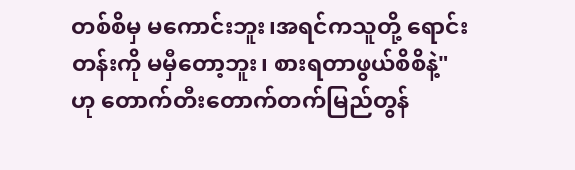တစ်စိမှ မကောင်းဘူး၊အရင်ကသူတို့ ရောင်းတန်းကို မမှီတော့ဘူး၊ စားရတာဖွယ်စိစိနဲ့" ဟု တောက်တီးတောက်တက်မြည်တွန်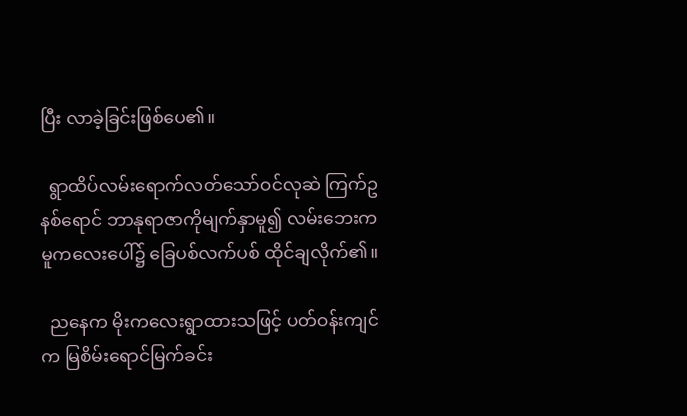ပြီး လာခဲ့ခြင်းဖြစ်ပေ၏။

  ရွာထိပ်လမ်းရောက်လတ်သော်ဝင်လုဆဲ ကြက်ဥနစ်ရောင် ဘာနုရာဇာကိုမျက်နှာမူ၍ လမ်းဘေးကမူကလေးပေါ်၌ ခြေပစ်လက်ပစ် ထိုင်ချလိုက်၏။

  ညနေက မိုးကလေးရွာထားသဖြင့် ပတ်ဝန်းကျင်က မြစိမ်းရောင်မြက်ခင်း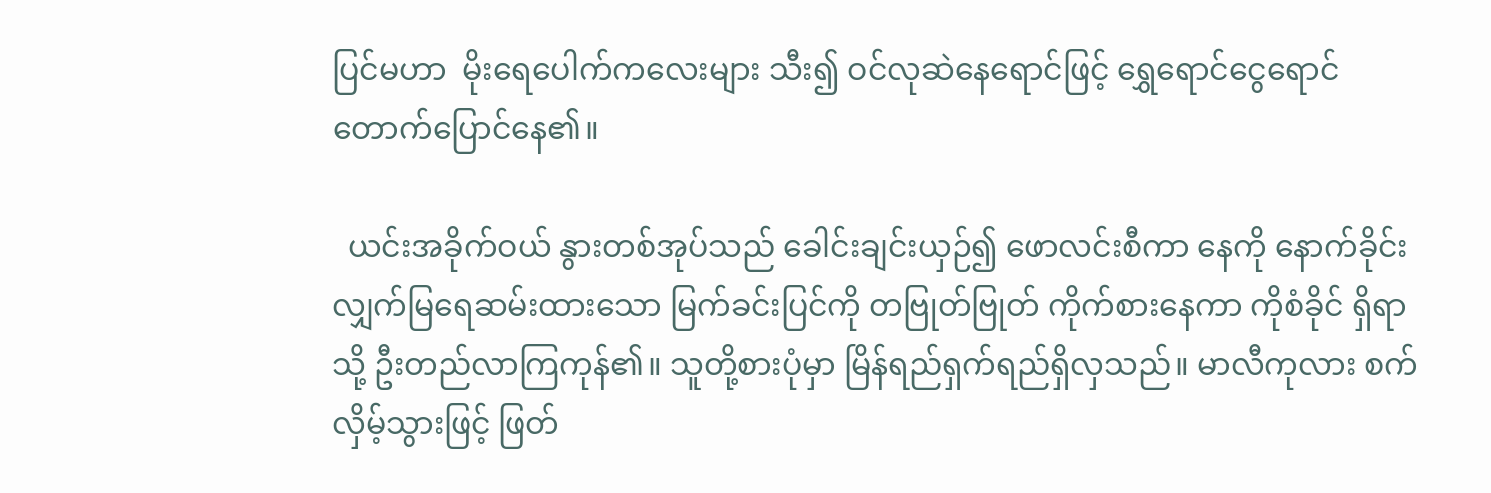ပြင်မဟာ  မိုးရေပေါက်ကလေးများ သီး၍ ဝင်လုဆဲနေရောင်ဖြင့် ရွှေရောင်ငွေရောင် တောက်ပြောင်နေ၏။

  ယင်းအခိုက်ဝယ် နွားတစ်အုပ်သည် ခေါင်းချင်းယှဉ်၍ ဖောလင်းစီကာ နေကို နောက်ခိုင်းလျှက်မြရေဆမ်းထားသော မြက်ခင်းပြင်ကို တဗြုတ်ဗြုတ် ကိုက်စားနေကာ ကိုစံခိုင် ရှိရာသို့ ဦးတည်လာကြကုန်၏။ သူတို့စားပုံမှာ မြိန်ရည်ရှက်ရည်ရှိလှသည်။ မာလီကုလား စက်လှိမ့်သွားဖြင့် ဖြတ်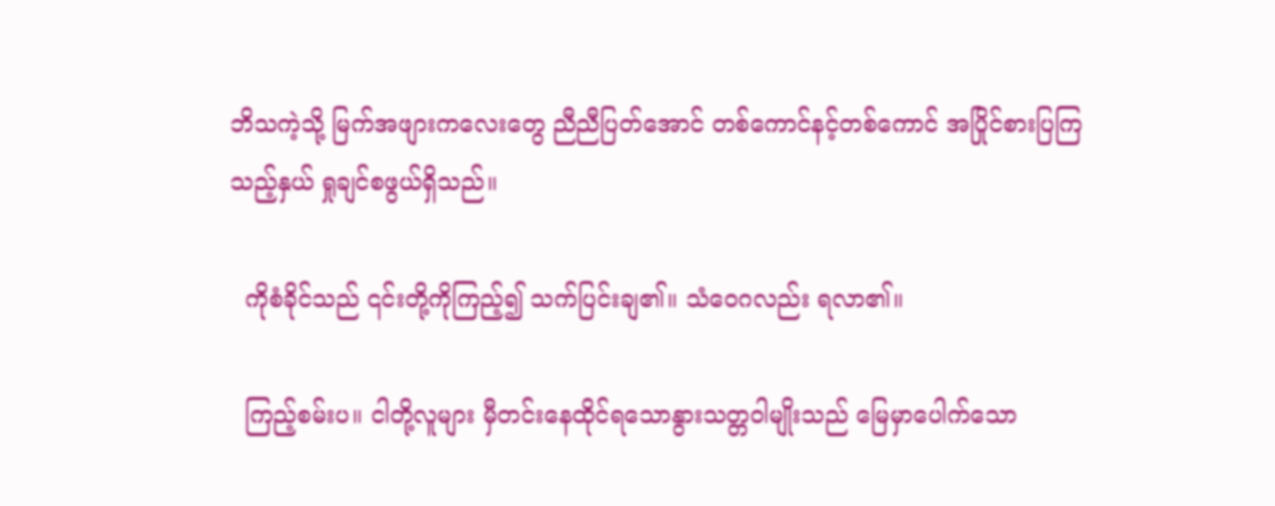ဘိသကဲ့သို့ မြက်အဖျားကလေးတွေ ညီညီပြတ်အောင် တစ်ကောင်နင့်တစ်ကောင် အပြိုင်စားပြကြသည့်နှယ် ရှုချင်စဖွယ်ရှိသည်။

  ကိုစံခိုင်သည် ၎င်းတို့ကိုကြည့်၍ သက်ပြင်းချ၏။ သံဝေဂလည်း ရလာ၏။

  ကြည့်စမ်းပ။ ငါတို့လူများ မှီတင်းနေထိုင်ရသောနွားသတ္တဝါမျိုးသည် မြေမှာပေါက်သော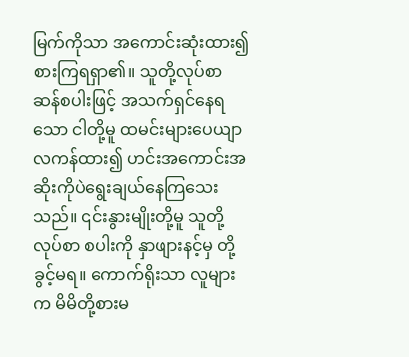မြက်ကိုသာ အကောင်းဆုံးထား၍ စားကြရရှာ၏။ သူတို့လုပ်စာ ဆန်စပါးဖြင့် အသက်ရှင်နေရသော ငါတို့မူ ထမင်းများပေယျာလကန်ထား၍ ဟင်းအကောင်းအဆိုးကိုပဲရွေးချယ်နေကြသေးသည်။ ၎င်းနွားမျိုးတို့မူ သူတို့လုပ်စာ စပါးကို နှာဖျားနင့်မှ တို့ခွင့်မရ။ ကောက်ရိုးသာ လူများက မိမိတို့စားမ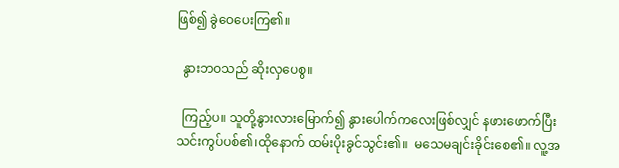ဖြစ်၍ ခွဲဝေပေးကြ၏။

  နွားဘဝသည် ဆိုးလှပေစွ။

  ကြည့်ပ။ သူတို့နွားလားမြောက်၍ နွားပေါက်ကလေးဖြစ်လျှင် နဖားဖောက်ပြီး သင်းကွပ်ပစ်၏၊ထိုနောက် ထမ်းပိုးခွင်သွင်း၏။  မသေမချင်းခိုင်းစေ၏။ လူ့အ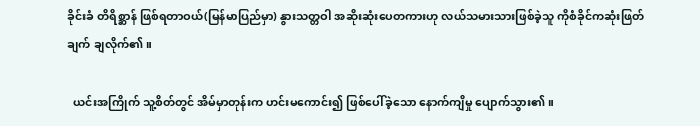ခိုင်းခံ တိရိစ္ဆာန် ဖြစ်ရတာဝယ်(မြန်မာပြည်မှာ) နွားသတ္တဝါ အဆိုးဆုံးပေတကားဟု လယ်သမားသားဖြစ်ခဲ့သူ ကိုစံခိုင်ကဆုံးဖြတ်ချက် ချလိုက်၏။

  ယင်းအကြိုက် သူ့စိတ်တွင် အိမ်မှာတုန်းက ဟင်းမကောင်း၍ ဖြစ်ပေါ်ခဲ့သော နောက်ကျိမှု ပျောက်သွား၏။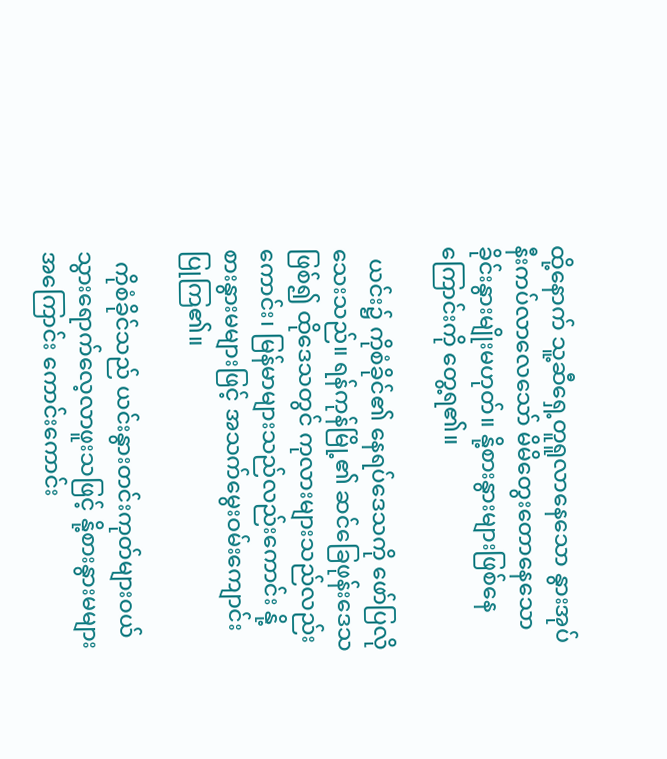ထို့နောက် သူ့ဆီရှေ့တူရူလာနေသော နွားအုပ်နီးကပ်လာလေသော် မိမိတွေးတောနေသော ခိုင်းနွားမျိုးမဟုတ်။ နို့စားနွားများဖြစ်နေကြောင်းကို တွေ့ရ၏။

  ယင်း၌ ကိုစံခိုင်၏ နေရပ်ဒေသကို ဖော်ပြလိုသေးသည်။ ရန်ကုန်မြို့၏ ဆင်ခြေဖုန်းဒေသဖြစ်၍ ထိုဒေသတွင် ကုလားများသည်လည်းကောင်း၊ မြန်မာများသည်လည်းကောင်း နို့စားနွားမများဖြင့် အသက်မွေးဝမ်းကျောင်းပြုကြ၏။

  ကိုစံခိုင်သည် ယင်းနွားတင်းကုတ်များဝယ် သွားရောက်လေ့လာဖူးသဖြင့် နို့စားနွားမများအကြောင်း ကောင်းကောင်း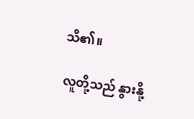သိ၏။

 လူတို့သည် နွားနို့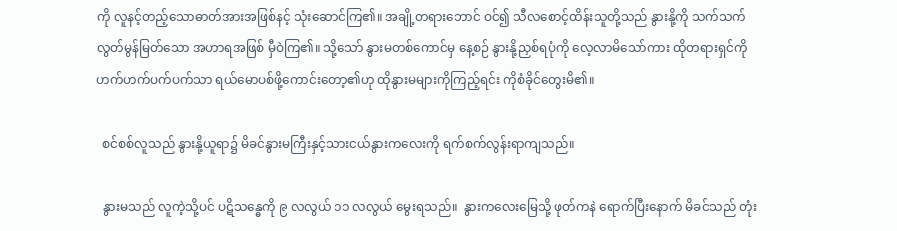ကို လူနင့်တည့်သောဓာတ်အားအဖြစ်နင့် သုံးဆောင်ကြ၏။ အချို့တရားဘောင် ဝင်၍ သီလစောင့်ထိန်းသူတို့သည် နွားနို့ကို သက်သက်လွတ်မွန်မြတ်သော အဟာရအဖြစ် မှီဝဲကြ၏။ သို့သော် နွားမတစ်ကောင်မှ နေ့စဉ် နွားနို့ညှစ်ရပုံကို လေ့လာမိသော်ကား ထိုတရားရှင်ကို ဟက်ဟက်ပက်ပက်သာ ရယ်မောပစ်ဖို့ကောင်းတော့၏ဟု ထိုနွားမများကိုကြည့်ရင်း ကိုစံခိုင်တွေးမိ၏။

  စင်စစ်လူသည် နွားနို့ယူရာ၌ မိခင်နွားမကြီးနှင့်သားငယ်နွားကလေးကို ရက်စက်လွန်းရာကျသည်။

  နွားမသည် လူကဲ့သို့ပင် ပဋိသန္ဓေကို ၉ လလွယ် ၁၁ လလွယ် မွေးရသည်။  နွားကလေးမြေသို့ ဖုတ်ကနဲ ရောက်ပြီးနောက် မိခင်သည် တုံး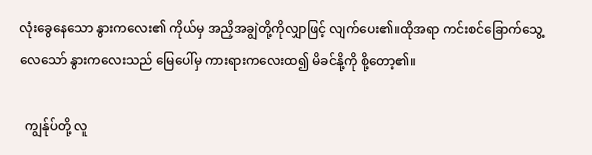လုံးခွေနေသော နွားကလေး၏ ကိုယ်မှ အညှိအချွဲတို့ကိုလျှာဖြင့် လျက်ပေး၏။ထိုအရာ ကင်းစင်ခြောက်သွေ့ လေသော် နွားကလေးသည် မြေပေါ်မှ ကားရားကလေးထ၍ မိခင်နို့ကို စို့တော့၏။

  ကျွန်ုပ်တို့ လူ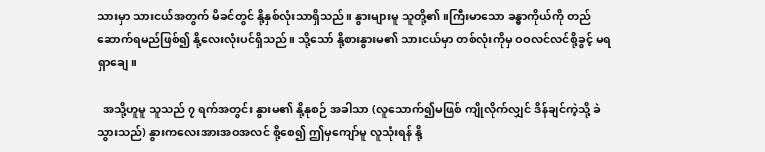သားမှာ သားငယ်အတွက် မိခင်တွင် နို့နှစ်လုံးသာရှိသည်။ နွားများမူ သူတို့၏။ကြီးမာသော ခန္ဓာကိုယ်ကို တည်ဆောက်ရမည်ဖြစ်၍ နို့လေးလုံးပင်ရှိသည်။ သို့သော် နို့စားနွားမ၏ သားငယ်မှာ တစ်လုံးကိုမှ ဝဝလင်လင်စို့ခွင့် မရရှာချေ။

  အသို့ဟူမူ သူသည် ၇ ရက်အတွင်း နွားမ၏ နို့နုစဉ် အခါသာ (လူသောက်၍မဖြစ် ကျိုလိုက်လျှင် ဒိန်ချင်ကဲ့သို့ ခဲသွားသည်) နွားကလေးအားအဝအလင် စို့စေ၍ ဤမှကျော်မူ လူသုံးရန် နို့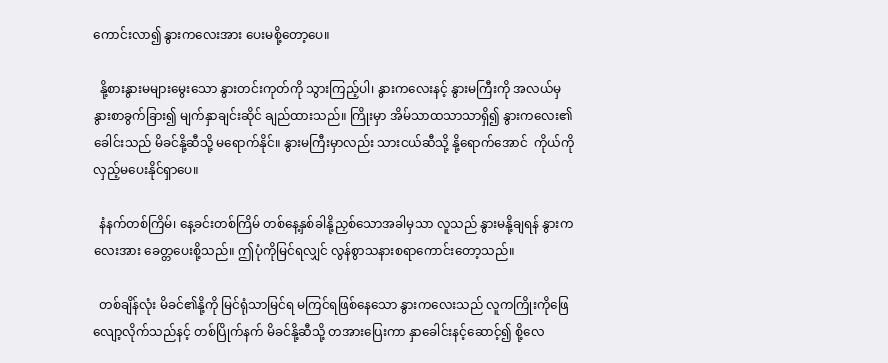ကောင်းလာ၍ နွားကလေးအား ပေးမစို့တော့ပေ။

  နို့စားနွားမများမွေးသော နွားတင်းကုတ်ကို သွားကြည့်ပါ၊ နွားကလေးနင့် နွားမကြီးကို အလယ်မှနွားစာခွက်ခြား၍ မျက်နှာချင်းဆိုင် ချည်ထားသည်။ ကြိုးမှာ အိမ်သာထသာသာရှိ၍ နွားကလေး၏ ခေါင်းသည် မိခင်နို့ဆီသို့ မရောက်နိုင်။ နွားမကြီးမှာလည်း သားငယ်ဆီသို့ နို့ရောက်အောင်  ကိုယ်ကိုလှည့်မပေးနိုင်ရှာပေ။

  နံနက်တစ်ကြိမ်၊ နေ့ခင်းတစ်ကြိမ် တစ်နေ့နှစ်ခါနို့ညှစ်သောအခါမှသာ လူသည် နွားမနို့ချရန် နွားကလေးအား ခေတ္တပေးစို့သည်။ ဤပုံကိုမြင်ရလျှင် လွန်စွာသနားစရာကောင်းတော့သည်။

  တစ်ချိန်လုံး မိခင်၏နို့ကို မြင်ရုံသာမြင်ရ မကြင်ရဖြစ်နေသော နွားကလေးသည် လူကကြိုးကိုဖြေလျော့လိုက်သည်နင့် တစ်ပြိုက်နက် မိခင်နို့ဆီသို့ တအားပြေးကာ နှာခေါင်းနင့်ဆောင့်၍ စို့လေ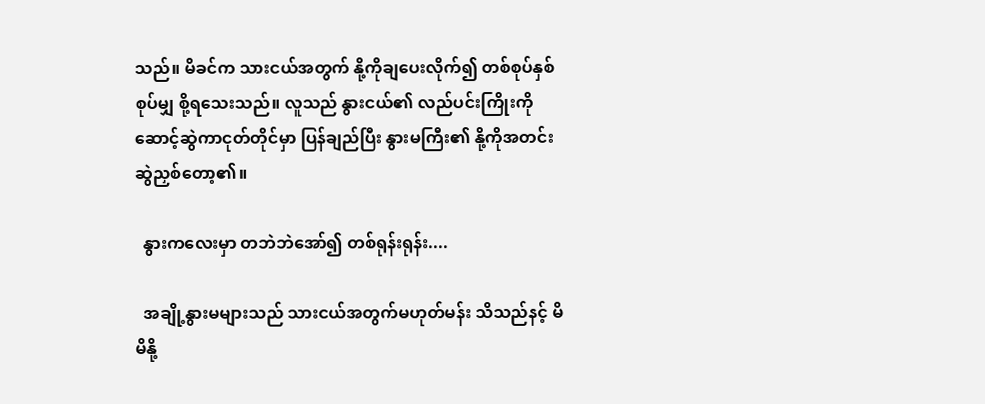သည်။ မိခင်က သားငယ်အတွက် နို့ကိုချပေးလိုက်၍ တစ်စုပ်နှစ်စုပ်မျှ စို့ရသေးသည်။ လူသည် နွားငယ်၏ လည်ပင်းကြိုးကို ဆောင့်ဆွဲကာငုတ်တိုင်မှာ ပြန်ချည်ပြီး နွားမကြီး၏ နို့ကိုအတင်းဆွဲညှစ်တော့၏။

  နွားကလေးမှာ တဘဲဘဲအော်၍ တစ်ရုန်းရုန်း....

  အချို့နွားမများသည် သားငယ်အတွက်မဟုတ်မန်း သိသည်နင့် မိမိနို့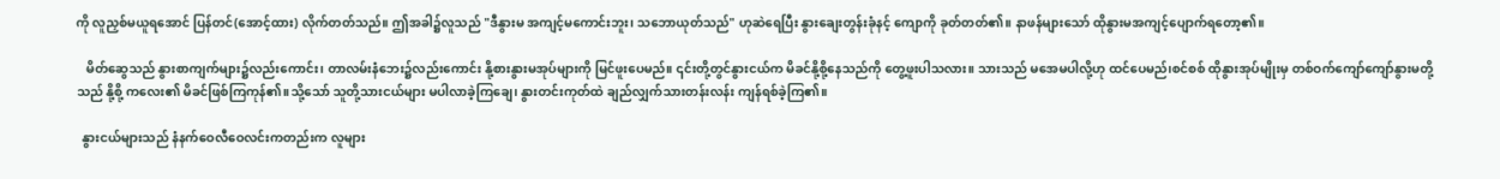ကို လူညှစ်မယူရအောင် ပြန်တင်(အောင့်ထား) လိုက်တတ်သည်။ ဤအခါ၌လူသည် "ဒီနွားမ အကျင့်မကောင်းဘူး၊ သဘောယုတ်သည်" ဟုဆဲရေပြီး နွားချေးတွန်းခုံနင့် ကျောကို ခုတ်တတ်၏။ နာဖန်များသော် ထိုနွားမအကျင့်ပျောက်ရတော့၏။

   မိတ်ဆွေသည် နွားစာကျက်များ၌လည်းကောင်း၊ တာလမ်းနံဘေး၌လည်းကောင်း နို့စားနွားမအုပ်များကို မြင်ဖူးပေမည်။ ၎င်းတို့တွင်နွားငယ်က မိခင်နို့စို့နေသည်ကို တွေ့ဖူးပါသလား။ သားသည် မအေမပါလို့ဟု ထင်ပေမည်၊စင်စစ် ထိုနွားအုပ်မျိုးမှ တစ်ဝက်ကျော်ကျော်နွားမတို့သည် နို့စို့ ကလေး၏ မိခင်ဖြစ်ကြကုန်၏။သို့သော် သူတို့သားငယ်များ မပါလာခဲ့ကြချေ၊ နွားတင်းကုတ်ထဲ ချည်လျှက်သားတန်းလန်း ကျန်ရစ်ခဲ့ကြ၏။

  နွားငယ်များသည် နံနက်ဝေလီဝေလင်းကတည်းက လူများ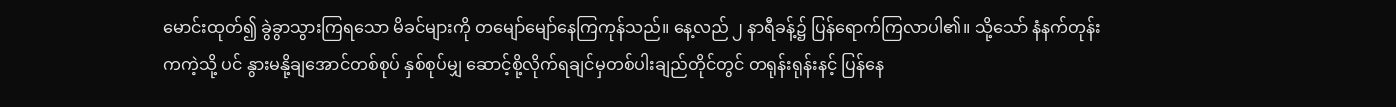မောင်းထုတ်၍ ခွဲခွာသွားကြရသော မိခင်များကို တမျော်မျော်နေကြကုန်သည်။ နေ့လည် ၂ နာရီခန့်၌ ပြန်ရောက်ကြလာပါ၏။ သို့သော် နံနက်တုန်းကကဲ့သို့ ပင် နွားမနို့ချအောင်တစ်စုပ် နှစ်စုပ်မျှ ဆောင့်စို့လိုက်ရချင်မှတစ်ပါးချည်တိုင်တွင် တရုန်းရုန်းနင့် ပြန်နေ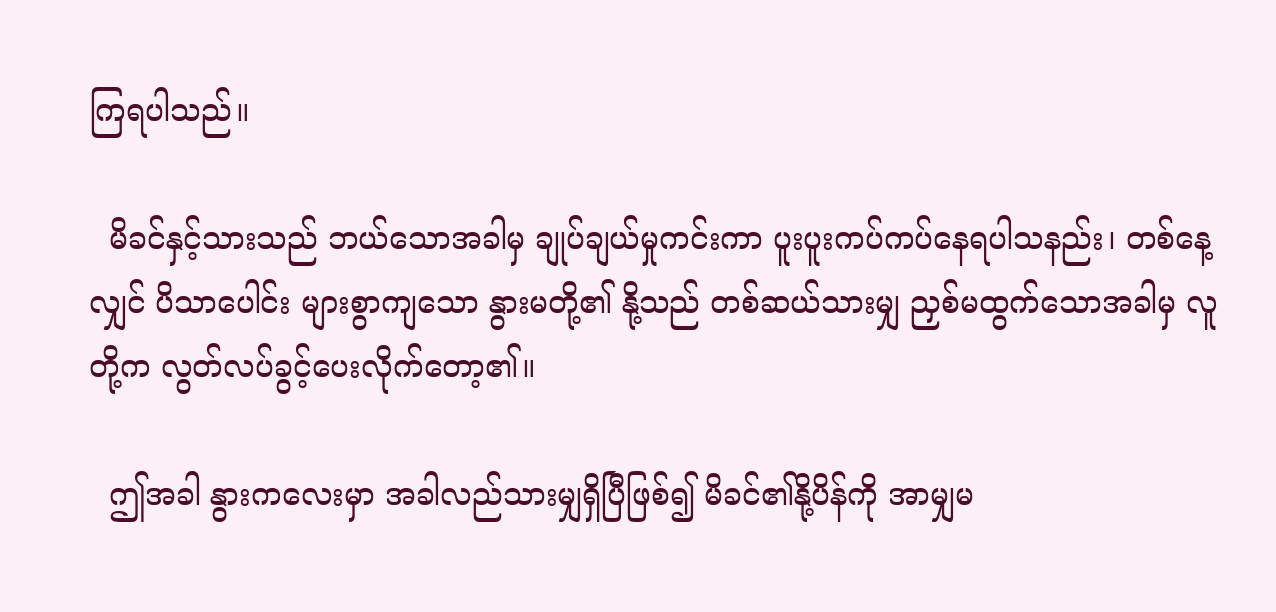ကြရပါသည်။

  မိခင်နှင့်သားသည် ဘယ်သောအခါမှ ချုပ်ချယ်မှုကင်းကာ ပူးပူးကပ်ကပ်နေရပါသနည်း၊ တစ်နေ့လျှင် ပိသာပေါင်း များစွာကျသော နွားမတို့၏ နို့သည် တစ်ဆယ်သားမျှ ညှစ်မထွက်သောအခါမှ လူတို့က လွတ်လပ်ခွင့်ပေးလိုက်တော့၏။

  ဤအခါ နွားကလေးမှာ အခါလည်သားမျှရှိပြီဖြစ်၍ မိခင်၏နို့ပိန်ကို အာမျှမ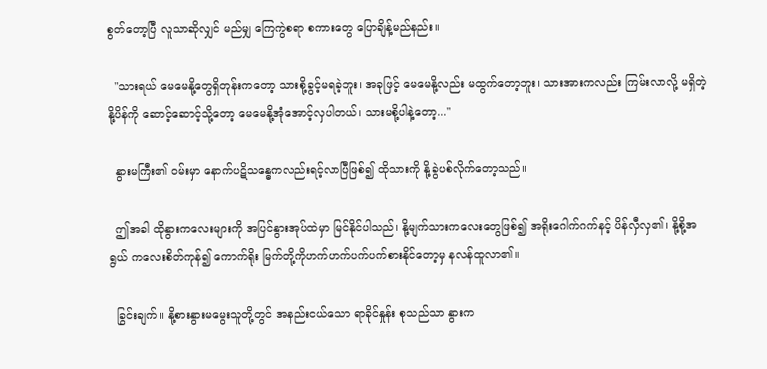စွတ်တော့ပြီ လူသာဆိုလျှင် မည်မျှ ကြေကွဲစရာ စကားတွေ ပြောချိန့်မည်နည်း။

  "သားရယ် မေမေနို့တွေရှိတုန်းကတော့ သားစို့ခွင့်မရခဲ့ဘူး၊ အခုဖြင့် မေမေနို့လည်း မထွက်တော့ဘူး၊ သားအားကလည်း ကြမ်းလာလို့ မရှိတဲ့နို့ပိန်ကို ဆောင့်ဆောင့်သို့တော့ မေမေနို့အုံအောင့်လှပါတယ်၊ သားမစို့ပါနဲ့တော့..."

  နွားမကြီး၏ ဝမ်းမှာ နောက်ပဋိသန္ဓေကလည်းရင့်လာပြီဖြစ်၍ ထိုသားကို နို့ခွဲပစ်လိုက်တော့သည်။

  ဤအခါ ထိုနွားကလေးများကို အပြင်နွားအုပ်ထဲမှာ မြင်နိုင်ပါသည်၊ နို့မျက်သားကလေးတွေဖြစ်၍ အရိုးဂေါက်ဂက်နင့် ပိန်လှီလှ၏၊ နို့စို့အရွယ် ကလေးစိတ်ကုန်၍ ကောက်ရိုး မြက်တို့ကိုဟက်ဟက်ပက်ပက်စားနိုင်တော့မှ နလန်ထူလာ၏။

  ခြွင်းချက်။ နို့စားနွားမမွေးသူတို့တွင် အနည်းငယ်သော ရာခိုင်နှုန်း စုသည်သာ နွားက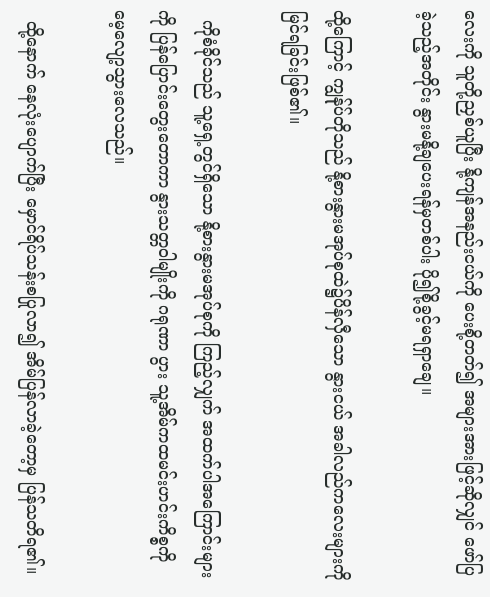လေးကို သူတို့ညှစ်ယူပြီး နို့ကျန်အနည်းငယ်ကို ပေးစို့တတ်၍ အများအားဖြင့်ဆိုလျှင် ဖော်ပြခဲ့သည့်အတိုင်း နွားမနို့ချပေးရန်မှတစ်ပါး ပို၍စို့ခွင့်မရရှာချေ။

ထို့ကြောင့် ကျွန်ုပ်တိုသည် နို့စားနွားမအုပ်စုထဲ၌ပိန်လှီသော နွားငယ် အခါလည်ကလေးများကိုမြင်ရခြင်းဖြစ်၏။

  ကိုစံခိုင်သည် သူ့ရှေ့တွင်ရှိသော နို့စားနွားမအုပ်စုကို ကြည့်လျှက် အထက်ပါအကြောင်းများကို ပြန်ပြောင်းတွေးတောကာ နွားသတ္တဝါမျိုးကို ဂရုဏာ ပွား သူ့အိမ်ကထမင်းဟင်းကိစ္စကို မေ့လျော့သွားလေသည်။

  ထို့နောက် နေလုံးပျောက်ပြီး မှောင်ရိပ်သန်းစပြုလာ၍ အိမ်ပြန်လာခဲ့တော့မှ ပြန်သတိရ၏။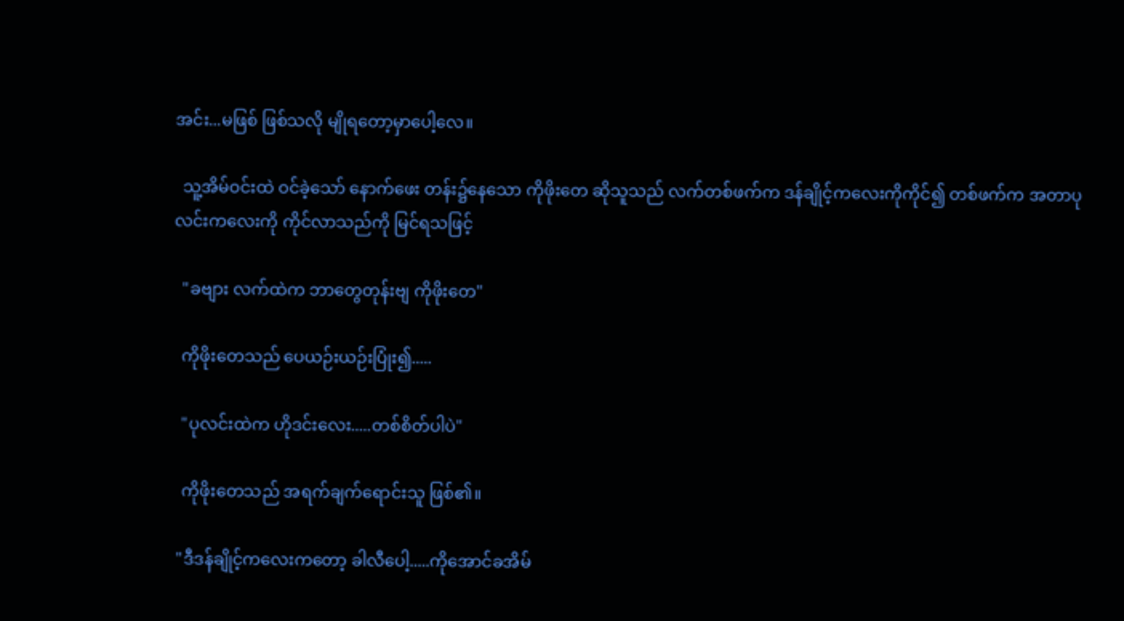အင်း...မဖြစ် ဖြစ်သလို မျိုရတော့မှာပေါ့လေ။

  သူ့အိမ်ဝင်းထဲ ဝင်ခဲ့သော် နောက်ဖေး တန်း၌နေသော ကိုဖိုးတေ ဆိုသူသည် လက်တစ်ဖက်က ဒန်ချိုင့်ကလေးကိုကိုင်၍ တစ်ဖက်က အတာပုလင်းကလေးကို ကိုင်လာသည်ကို မြင်ရသဖြင့်

  "ခဗျား လက်ထဲက ဘာတွေတုန်းဗျ ကိုဖိုးတေ"

  ကိုဖိုးတေသည် ပေယဉ်းယဉ်းပြုံး၍.....

  "ပုလင်းထဲက ဟိုဒင်းလေး.....တစ်စိတ်ပါပဲ"

  ကိုဖိုးတေသည် အရက်ချက်ရောင်းသူ ဖြစ်၏။

 "ဒီဒန်ချိုင့်ကလေးကတော့ ခါလီပေါ့.....ကိုအောင်ခအိမ်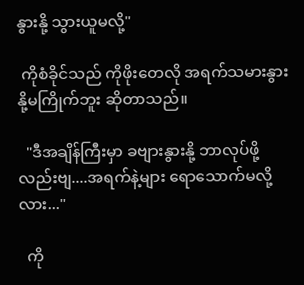နွားနို့ သွားယူမလို့"

 ကိုစံခိုင်သည် ကိုဖိုးတေလို အရက်သမားနွားနို့မကြိုက်ဘူး ဆိုတာသည်။

  "ဒီအချိန်ကြီးမှာ ခဗျားနွားနို့ ဘာလုပ်ဖို့လည်းဗျ....အရက်နဲ့များ ရောသောက်မလို့လား..."

  ကို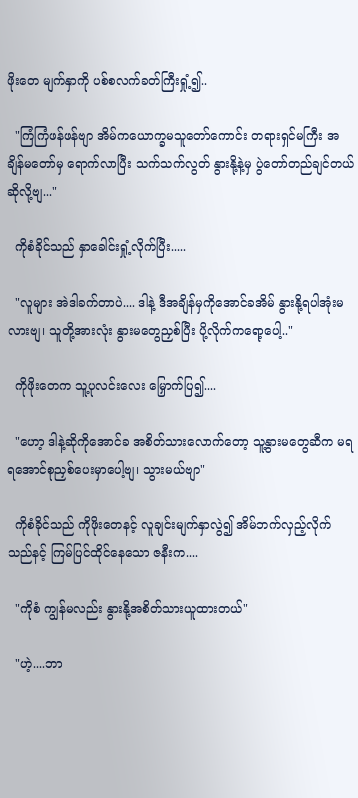ဖိုးတေ မျက်နှာကို ပစ်စလက်ခတ်ကြီးရှုံ့၍..

  "ကြံကြံဖန်ဖန်ဗျာ အိမ်ကယောက္ခမသူတော်ကောင်း တရားရှင်မကြီး အချိန်မတော်မှ ရောက်လာပြီး သက်သက်လွတ် နွားနို့နဲ့မှ ပွဲတော်တည်ချင်တယ်ဆိုလို့ဗျ..."

  ကိုစံခိုင်သည် နှာခေါင်းရှုံ့လိုက်ပြီး.....

  "လူများ အဲဒါခက်တာပဲ.... ဒါနဲ့ ဒီအချိန်မှကိုအောင်ခအိမ် နွားနို့ရပါအုံးမလားဗျ၊ သူတို့အားလုံး နွားမတွေညှစ်ပြီး ပို့လိုက်ကရော့ပေါ့.."

  ကိုဖိုးတေက သူ့ပုလင်းလေး မြှောက်ပြ၍....

  "ဟော့ ဒါနဲ့ဆိုကိုအောင်ခ အစိတ်သားလောက်တော့ သူ့နွားမတွေဆီက မရ ရအောင်စုညှစ်ပေးမှာပေါ့ဗျ၊ သွားမယ်ဗျာ"

  ကိုစံခိုင်သည် ကိုဖိုးတေနင့် လူချင်းမျက်နှာလွဲ၍ အိမ်ဘက်လှည့်လိုက်သည်နင့် ကြမ်ပြင်ထိုင်နေသော ဇနီးက....

  "ကိုစံ ကျွန်မလည်း နွားနို့အစိတ်သားယူထားတယ်"

  "ဟဲ့....ဘာ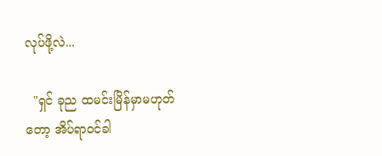လုပ်ဖို့လဲ...

  "ရှင် ခုည ထမင်းမြိန်မှာမဟုတ်တော့ အိပ်ရာဝင်ခါ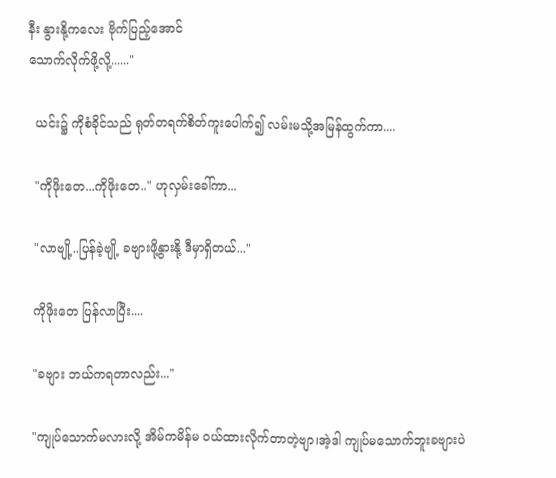နီး နွားနို့ကလေး ဗိုက်ပြည့်အောင်
သောက်လိုက်ဖို့လို့......"

  ယင်း၌ ကိုစံခိုင်သည် ရုတ်တရက်စိတ်ကူးပေါက်၍ လမ်းမသို့အမြန်ထွက်ကာ....

  "ကိုဖိုးတေ...ကိုဖိုးတေ.." ဟုလှမ်းခေါ်ကာ...

  "လာဗျို့..ပြန်ခဲ့ဗျို့ ခဗျားဖို့နွားနို့ ဒီမှာရှိတယ်..."

  ကိုဖိုးတေ ပြန်လာပြီး....

  "ခဗျား ဘယ်ကရတာလည်း..."

  "ကျုပ်သောက်မလားလို့ အိမ်ကမိန်မ ဝယ်ထားလိုက်တာတဲ့ဗျာ၊အဲ့ဒါ ကျုပ်မသောက်ဘူးခဗျားပဲ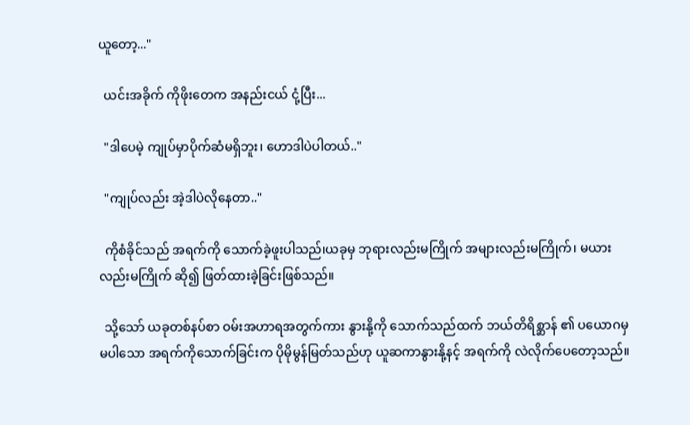ယူတော့..."

  ယင်းအခိုက် ကိုဖိုးတေက အနည်းငယ် ငုံ့ပြီး...

  "ဒါပေမဲ့ ကျုပ်မှာပိုက်ဆံမရှိဘူး၊ ဟောဒါပဲပါတယ်.."

  "ကျုပ်လည်း အဲ့ဒါပဲလိုနေတာ.."

  ကိုစံခိုင်သည် အရက်ကို သောက်ခဲ့ဖူးပါသည်၊ယခုမှ ဘုရားလည်းမကြိုက် အများလည်းမကြိုက်၊ မယားလည်းမကြိုက် ဆို၍ ဖြတ်ထားခဲ့ခြင်းဖြစ်သည်။

  သို့သော် ယခုတစ်နပ်စာ ဝမ်းအဟာရအတွက်ကား နွားနို့ကို သောက်သည်ထက် ဘယ်တိရိစ္ဆာန် ၏ ပယောဂမှ မပါသော အရက်ကိုသောက်ခြင်းက ပိုမိုမွန်မြတ်သည်ဟု ယူဆကာနွားနို့နင့် အရက်ကို လဲလိုက်ပေတော့သည်။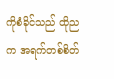ကိုစံခိုင်သည် ထိုညက အရက်တစ်စိတ်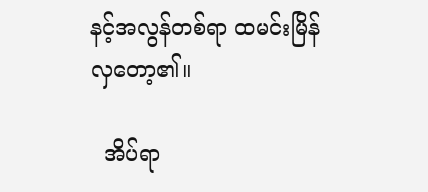နင့်အလွန်တစ်ရာ ထမင်းမြိန်လှတော့၏။

  အိပ်ရာ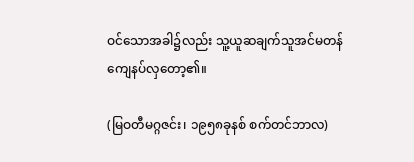ဝင်သောအခါ၌လည်း သူ့ယူဆချက်သူအင်မတန် ကျေနပ်လှတော့၏။

(မြဝတီမဂ္ဂဇင်း၊ ၁၉၅၈ခုနစ် စက်တင်ဘာလ)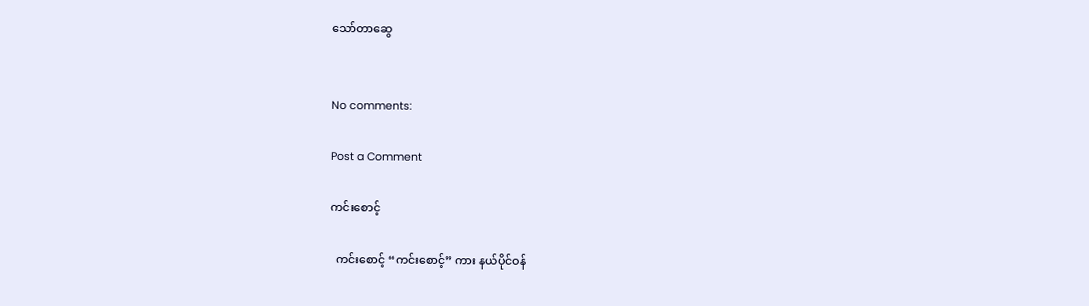သော်တာဆွေ


No comments:

Post a Comment

ကင်းစောင့်

  ကင်းစောင့် “ကင်းစောင့်” ကား နယ်ပိုင်ဝန်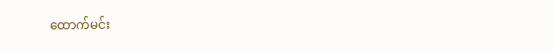ထောက်မင်း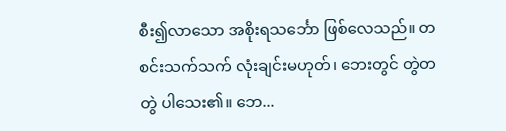စီး၍လာသော အစိုးရသင်္ဘော ဖြစ်လေသည်။ တစင်းသက်သက် လုံးချင်းမဟုတ်၊ ဘေးတွင် တွဲတတွဲ ပါသေး၏။ ဘေ...